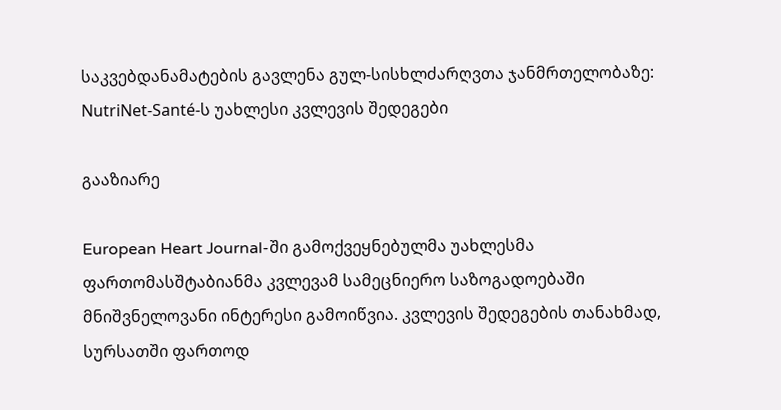საკვებდანამატების გავლენა გულ-სისხლძარღვთა ჯანმრთელობაზე: NutriNet-Santé-ს უახლესი კვლევის შედეგები

გააზიარე

European Heart Journal-ში გამოქვეყნებულმა უახლესმა ფართომასშტაბიანმა კვლევამ სამეცნიერო საზოგადოებაში მნიშვნელოვანი ინტერესი გამოიწვია. კვლევის შედეგების თანახმად, სურსათში ფართოდ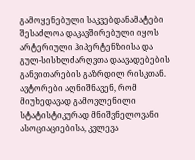გამოყენებული საკვებდანამატები შესაძლოა დაკავშირებული იყოს არტერიული ჰიპერტენზიისა და გულ-სისხლძარღვთა დაავადებების განვითარების გაზრდილ რისკთან. ავტორები აღნიშნავენ, რომ მიუხედავად გამოვლენილი სტატისტიკურად მნიშვნელოვანი ასოციაციებისა, კვლევა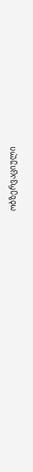ობზერვაციული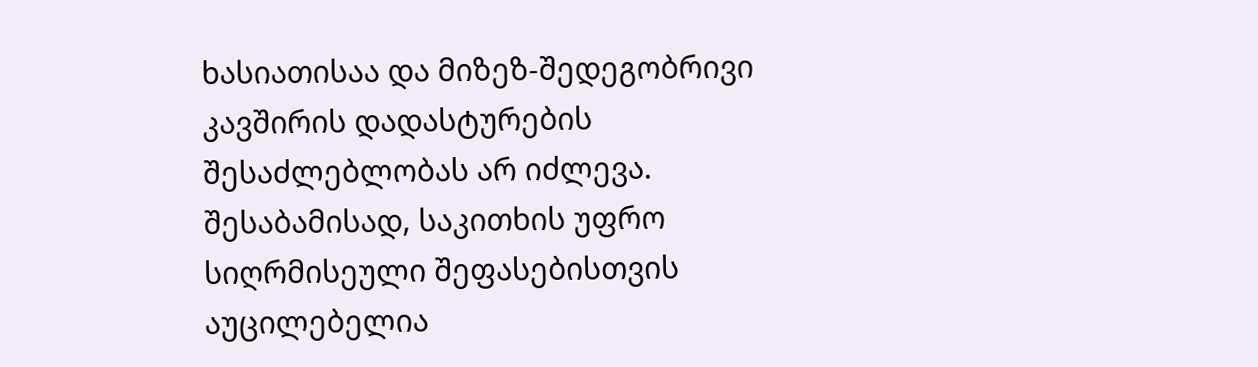ხასიათისაა და მიზეზ-შედეგობრივი კავშირის დადასტურების შესაძლებლობას არ იძლევა. შესაბამისად, საკითხის უფრო სიღრმისეული შეფასებისთვის აუცილებელია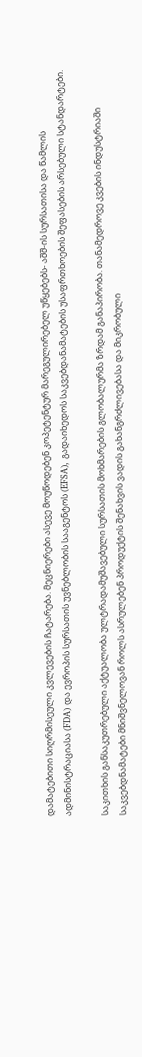დამატებითი სიღრმისეული კვლევების ჩატარება. მეცნიერები ასევე მოუწოდებენ კოპეტენტურ მარეგულირებელ უწყებებს- აშშ-ის სურსათისა და წამლის ადმინისტრაციასა (FDA) და ევროპის სურსათის უვნებლობის სააგენტოს (EFSA), გადაიხედოს საკვებდანამატების უსაფრთხოების შეფასების არსებული სტანდარტები.

საკითხის განსაკუთრებული აქტუალობა ულტრადამუშავებული სურსათის მოხმარების გლობალურმა ზრდამ განაპირობა. თანამედროვე კვების ინდუსტრიაში საკვებდნამატები მნიშვნელოვან როლს ასრულებენ პროდუქტის შენახვის ვადის გახანგრძლივებასა და მიკრობული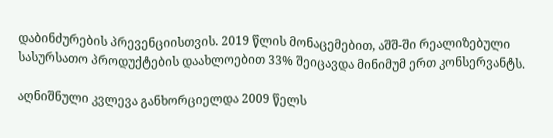დაბინძურების პრევენციისთვის. 2019 წლის მონაცემებით, აშშ-ში რეალიზებული სასურსათო პროდუქტების დაახლოებით 33% შეიცავდა მინიმუმ ერთ კონსერვანტს.

აღნიშნული კვლევა განხორციელდა 2009 წელს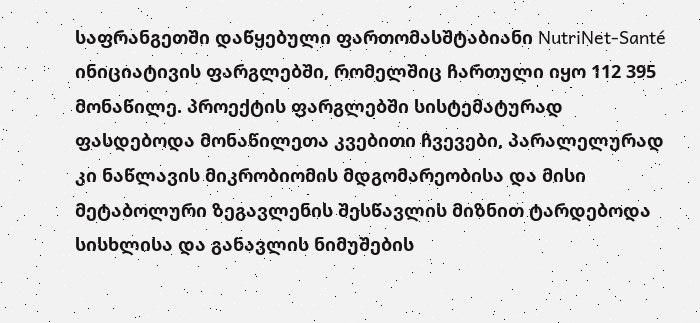საფრანგეთში დაწყებული ფართომასშტაბიანი NutriNet-Santé ინიციატივის ფარგლებში, რომელშიც ჩართული იყო 112 395 მონაწილე. პროექტის ფარგლებში სისტემატურად ფასდებოდა მონაწილეთა კვებითი ჩვევები, პარალელურად კი ნაწლავის მიკრობიომის მდგომარეობისა და მისი მეტაბოლური ზეგავლენის შესწავლის მიზნით ტარდებოდა სისხლისა და განავლის ნიმუშების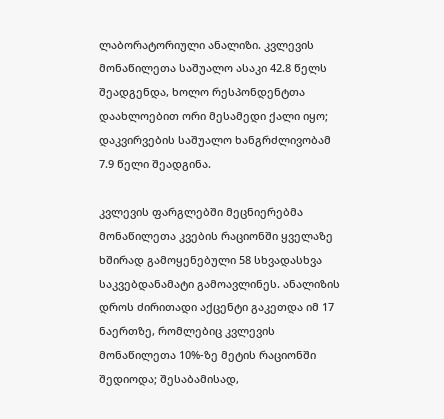ლაბორატორიული ანალიზი. კვლევის მონაწილეთა საშუალო ასაკი 42.8 წელს შეადგენდა, ხოლო რესპონდენტთა დაახლოებით ორი მესამედი ქალი იყო; დაკვირვების საშუალო ხანგრძლივობამ 7.9 წელი შეადგინა.

კვლევის ფარგლებში მეცნიერებმა მონაწილეთა კვების რაციონში ყველაზე ხშირად გამოყენებული 58 სხვადასხვა საკვებდანამატი გამოავლინეს. ანალიზის დროს ძირითადი აქცენტი გაკეთდა იმ 17 ნაერთზე, რომლებიც კვლევის მონაწილეთა 10%-ზე მეტის რაციონში შედიოდა; შესაბამისად,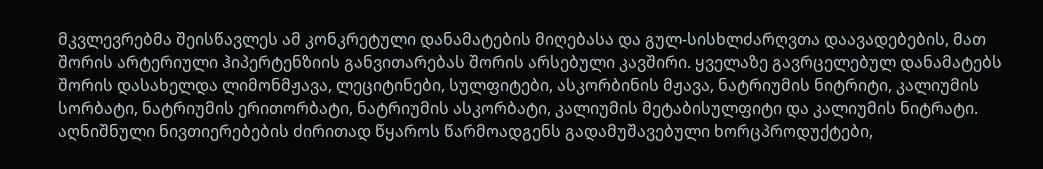მკვლევრებმა შეისწავლეს ამ კონკრეტული დანამატების მიღებასა და გულ-სისხლძარღვთა დაავადებების, მათ შორის არტერიული ჰიპერტენზიის განვითარებას შორის არსებული კავშირი. ყველაზე გავრცელებულ დანამატებს შორის დასახელდა ლიმონმჟავა, ლეციტინები, სულფიტები, ასკორბინის მჟავა, ნატრიუმის ნიტრიტი, კალიუმის სორბატი, ნატრიუმის ერითორბატი, ნატრიუმის ასკორბატი, კალიუმის მეტაბისულფიტი და კალიუმის ნიტრატი. აღნიშნული ნივთიერებების ძირითად წყაროს წარმოადგენს გადამუშავებული ხორცპროდუქტები,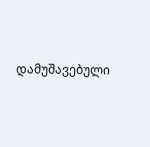დამუშავებული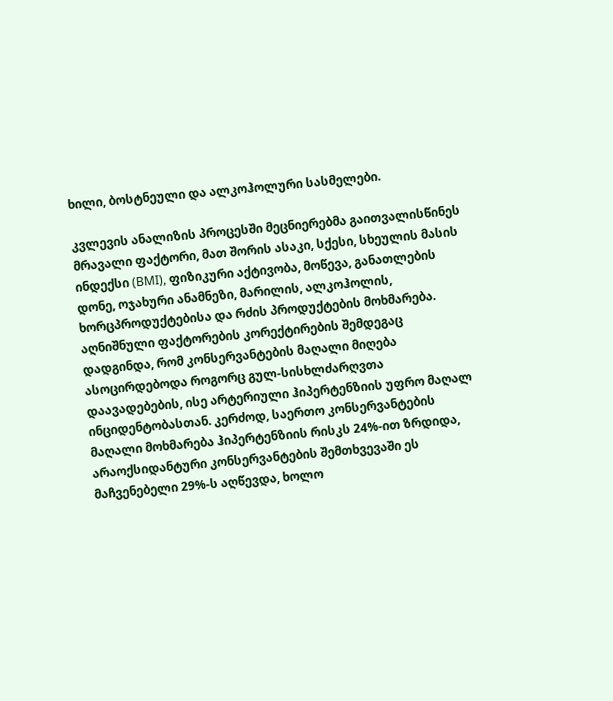ხილი, ბოსტნეული და ალკოჰოლური სასმელები.

კვლევის ანალიზის პროცესში მეცნიერებმა გაითვალისწინეს მრავალი ფაქტორი, მათ შორის ასაკი, სქესი, სხეულის მასის ინდექსი (BMI), ფიზიკური აქტივობა, მოწევა, განათლების დონე, ოჯახური ანამნეზი, მარილის, ალკოჰოლის, ხორცპროდუქტებისა და რძის პროდუქტების მოხმარება. აღნიშნული ფაქტორების კორექტირების შემდეგაც დადგინდა, რომ კონსერვანტების მაღალი მიღება ასოცირდებოდა როგორც გულ-სისხლძარღვთა დაავადებების, ისე არტერიული ჰიპერტენზიის უფრო მაღალ ინციდენტობასთან. კერძოდ, საერთო კონსერვანტების მაღალი მოხმარება ჰიპერტენზიის რისკს 24%-ით ზრდიდა, არაოქსიდანტური კონსერვანტების შემთხვევაში ეს მაჩვენებელი 29%-ს აღწევდა, ხოლო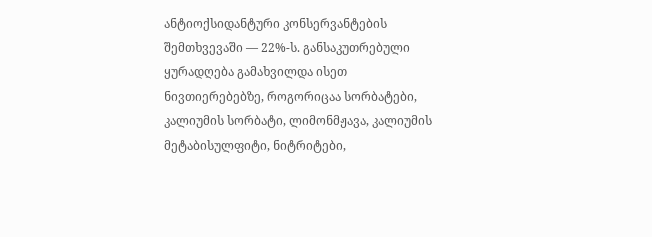ანტიოქსიდანტური კონსერვანტების შემთხვევაში — 22%-ს. განსაკუთრებული ყურადღება გამახვილდა ისეთ ნივთიერებებზე, როგორიცაა სორბატები, კალიუმის სორბატი, ლიმონმჟავა, კალიუმის მეტაბისულფიტი, ნიტრიტები,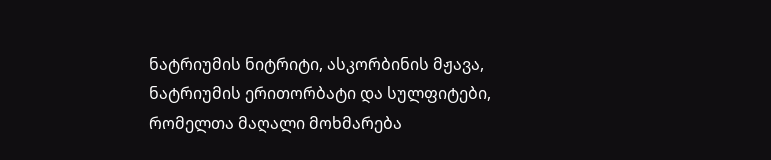ნატრიუმის ნიტრიტი, ასკორბინის მჟავა, ნატრიუმის ერითორბატი და სულფიტები, რომელთა მაღალი მოხმარება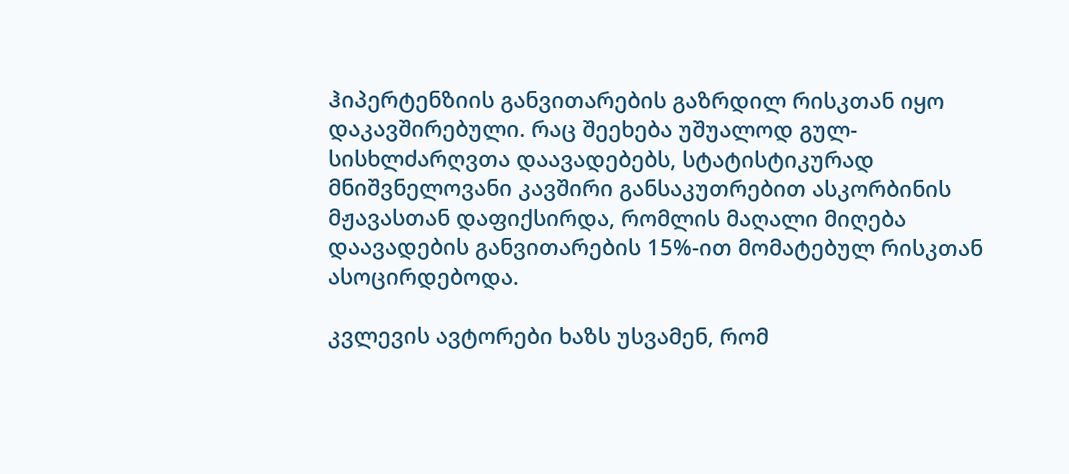ჰიპერტენზიის განვითარების გაზრდილ რისკთან იყო დაკავშირებული. რაც შეეხება უშუალოდ გულ-სისხლძარღვთა დაავადებებს, სტატისტიკურად მნიშვნელოვანი კავშირი განსაკუთრებით ასკორბინის მჟავასთან დაფიქსირდა, რომლის მაღალი მიღება დაავადების განვითარების 15%-ით მომატებულ რისკთან ასოცირდებოდა.

კვლევის ავტორები ხაზს უსვამენ, რომ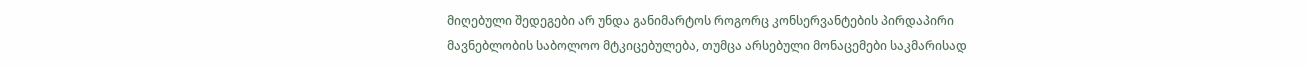მიღებული შედეგები არ უნდა განიმარტოს როგორც კონსერვანტების პირდაპირი მავნებლობის საბოლოო მტკიცებულება, თუმცა არსებული მონაცემები საკმარისად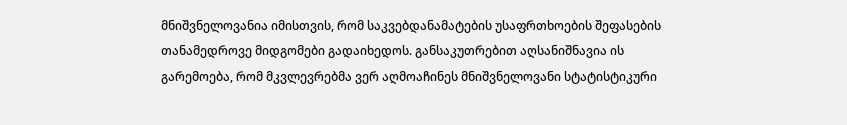მნიშვნელოვანია იმისთვის, რომ საკვებდანამატების უსაფრთხოების შეფასების თანამედროვე მიდგომები გადაიხედოს. განსაკუთრებით აღსანიშნავია ის გარემოება, რომ მკვლევრებმა ვერ აღმოაჩინეს მნიშვნელოვანი სტატისტიკური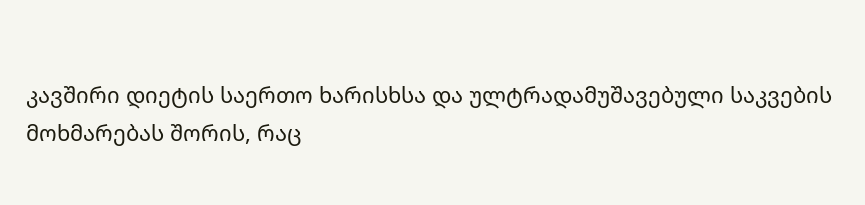კავშირი დიეტის საერთო ხარისხსა და ულტრადამუშავებული საკვების მოხმარებას შორის, რაც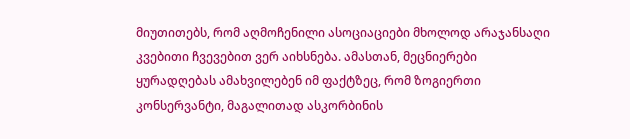მიუთითებს, რომ აღმოჩენილი ასოციაციები მხოლოდ არაჯანსაღი კვებითი ჩვევებით ვერ აიხსნება. ამასთან, მეცნიერები ყურადღებას ამახვილებენ იმ ფაქტზეც, რომ ზოგიერთი კონსერვანტი, მაგალითად ასკორბინის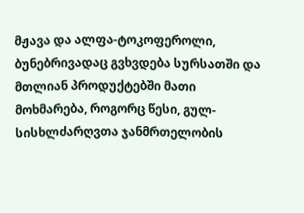მჟავა და ალფა-ტოკოფეროლი, ბუნებრივადაც გვხვდება სურსათში და მთლიან პროდუქტებში მათი მოხმარება, როგორც წესი, გულ-სისხლძარღვთა ჯანმრთელობის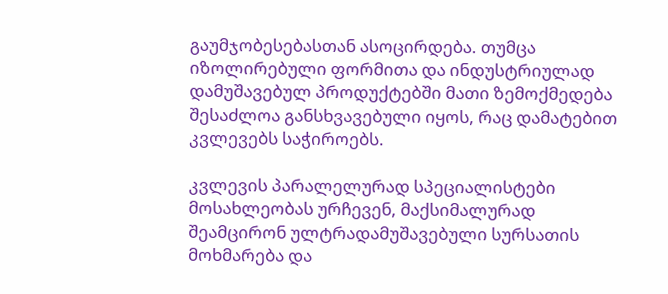გაუმჯობესებასთან ასოცირდება. თუმცა იზოლირებული ფორმითა და ინდუსტრიულად დამუშავებულ პროდუქტებში მათი ზემოქმედება შესაძლოა განსხვავებული იყოს, რაც დამატებით კვლევებს საჭიროებს.

კვლევის პარალელურად სპეციალისტები მოსახლეობას ურჩევენ, მაქსიმალურად შეამცირონ ულტრადამუშავებული სურსათის მოხმარება და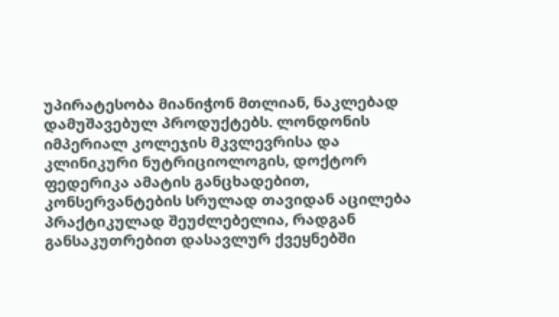უპირატესობა მიანიჭონ მთლიან, ნაკლებად დამუშავებულ პროდუქტებს. ლონდონის იმპერიალ კოლეჯის მკვლევრისა და კლინიკური ნუტრიციოლოგის, დოქტორ ფედერიკა ამატის განცხადებით, კონსერვანტების სრულად თავიდან აცილება პრაქტიკულად შეუძლებელია, რადგან განსაკუთრებით დასავლურ ქვეყნებში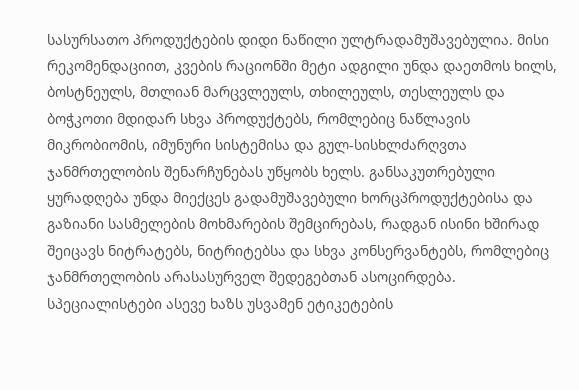სასურსათო პროდუქტების დიდი ნაწილი ულტრადამუშავებულია. მისი რეკომენდაციით, კვების რაციონში მეტი ადგილი უნდა დაეთმოს ხილს, ბოსტნეულს, მთლიან მარცვლეულს, თხილეულს, თესლეულს და ბოჭკოთი მდიდარ სხვა პროდუქტებს, რომლებიც ნაწლავის მიკრობიომის, იმუნური სისტემისა და გულ-სისხლძარღვთა ჯანმრთელობის შენარჩუნებას უწყობს ხელს. განსაკუთრებული ყურადღება უნდა მიექცეს გადამუშავებული ხორცპროდუქტებისა და გაზიანი სასმელების მოხმარების შემცირებას, რადგან ისინი ხშირად შეიცავს ნიტრატებს, ნიტრიტებსა და სხვა კონსერვანტებს, რომლებიც ჯანმრთელობის არასასურველ შედეგებთან ასოცირდება. სპეციალისტები ასევე ხაზს უსვამენ ეტიკეტების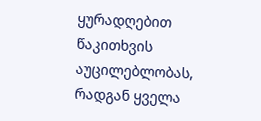ყურადღებით წაკითხვის აუცილებლობას, რადგან ყველა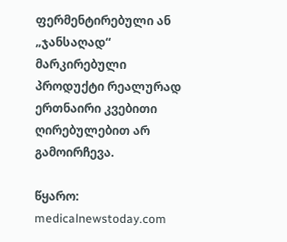ფერმენტირებული ან „ჯანსაღად“ მარკირებული პროდუქტი რეალურად ერთნაირი კვებითი ღირებულებით არ გამოირჩევა.

წყარო: medicalnewstoday.com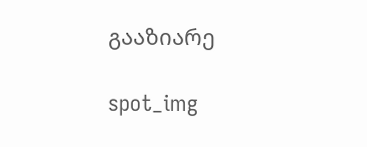გააზიარე

spot_img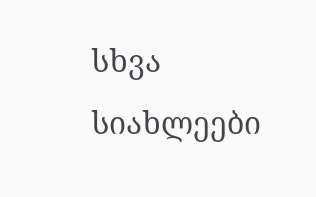სხვა სიახლეები